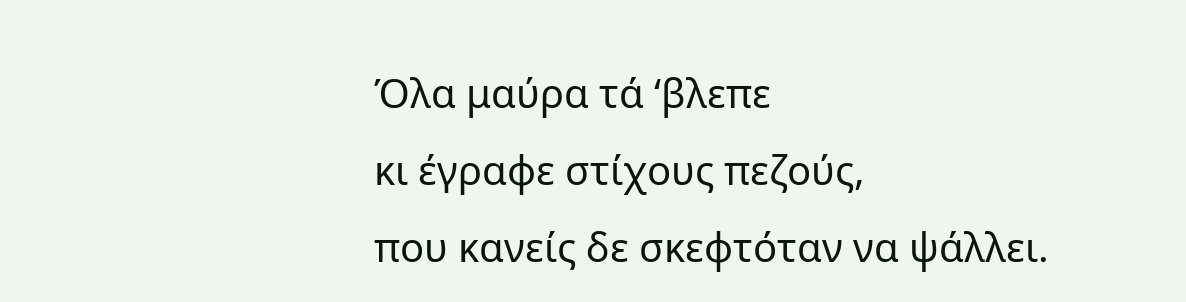Όλα μαύρα τά ‘βλεπε
κι έγραφε στίχους πεζούς,
που κανείς δε σκεφτόταν να ψάλλει.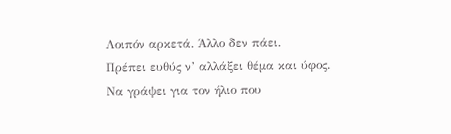Λοιπόν αρκετά. Άλλο δεν πάει.
Πρέπει ευθύς ν’ αλλάξει θέμα και ύφος.
Να γράψει για τον ήλιο που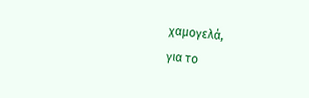χαμογελά,
για το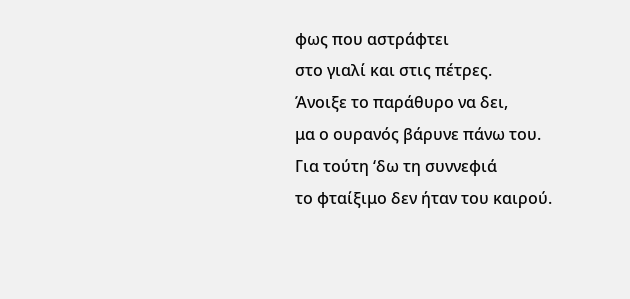φως που αστράφτει
στο γιαλί και στις πέτρες.
Άνοιξε το παράθυρο να δει,
μα ο ουρανός βάρυνε πάνω του.
Για τούτη ‘δω τη συννεφιά
το φταίξιμο δεν ήταν του καιρού.